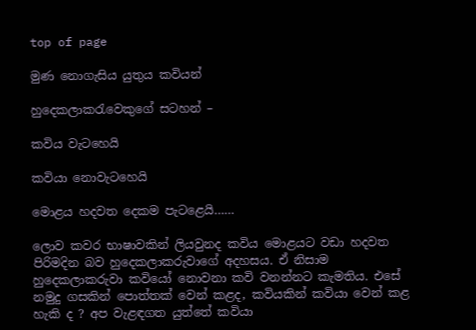top of page

මුණ නොගැසිය යුතුය කවියන්

හුදෙකලාකරැවෙකුගේ සටහන් –

කවිය වැටහෙයි

කවියා නොවැටහෙයි

මොළය හදවත දෙකම පැටළෙයි……

ලොව කවර භාෂාවකින් ලියවුනද කවිය මොළයට වඩා හදවත පිරිමදින බව හුදෙකලාකරුවාගේ අදහසය. ඒ නිසාම හුදෙකලාකරුවා කවියෝ නොවනා කවි වනන්නට කැමතිය. එසේ නමුදු ගසකින් පොත්තක් වෙන් කළද, කවියකින් කවියා වෙන් කළ හැකි ද ? අප වැළඳගත යුත්තේ කවියා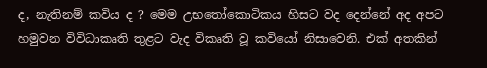ද, නැතිනම් කවිය ද ? මෙම උභතෝකොටිකය හිසට වද දෙන්නේ අද අපට හමුවන විවිධාකෘති තුළට වැද විකෘති වූ කවියෝ නිසාවෙනි. එක් අතකින්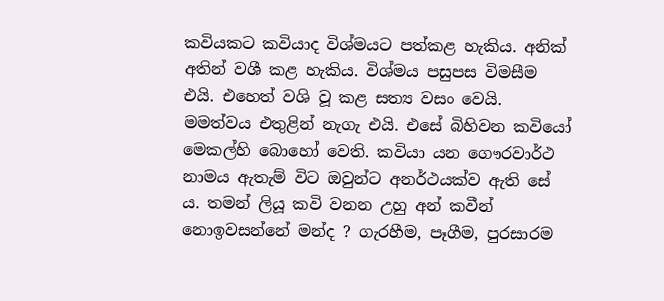කවියකට කවියාද විශ්මයට පත්කළ හැකිය. අනික් අතින් වශී කළ හැකිය. විශ්මය පසුපස විමසීම එයි. එහෙත් වශි වූ කළ සත්‍ය වසං වෙයි. මමත්වය එතුළින් නැගැ එයි. එසේ බිහිවන කවියෝ මෙකල්හි බොහෝ වෙති. කවියා යන ගෞරවාර්ථ නාමය ඇතැම් විට ඔවුන්ට අනර්ථයක්ව ඇති සේ ය. තමන් ලියූ කවි වනන උහු අන් කවීන් නොඉවසන්නේ මන්ද ? ගැරහීම, පෑගීම, පුරසාරම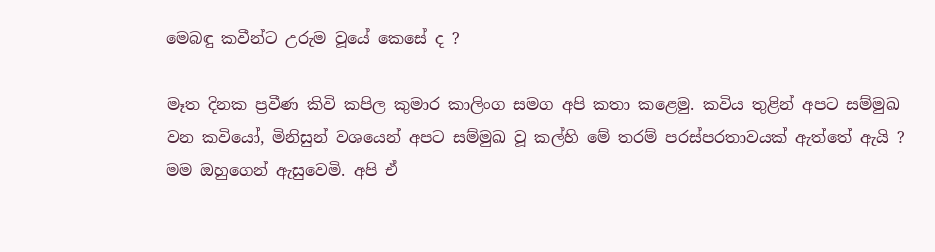මෙබඳු කවීන්ට උරුම වූයේ කෙසේ ද ?

මෑත දිනක ප්‍රවීණ කිවි කපිල කුමාර කාලිංග සමග අපි කතා කළෙමු. කවිය තුළින් අපට සම්මුඛ වන කවියෝ, මිනිසුන් වශයෙන් අපට සම්මුඛ වූ කල්හි මේ තරම් පරස්පරතාවයක් ඇත්තේ ඇයි ? මම ඔහුගෙන් ඇසුවෙමි. අපි ඒ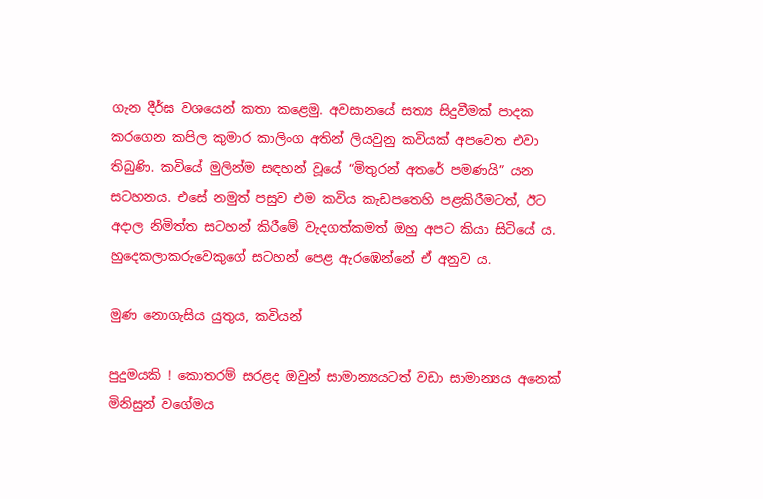ගැන දීර්ඝ වශයෙන් කතා කළෙමු. අවසානයේ සත්‍ය සිදුවීමක් පාදක කරගෙන කපිල කුමාර කාලිංග අතින් ලියවුනු කවියක් අපවෙත එවා තිබුණි. කවියේ මුලින්ම සඳහන් වූයේ “මිතුරන් අතරේ පමණයි” යන සටහනය. එසේ නමුත් පසුව එම කවිය කැඩපතෙහි පළකිරීමටත්, ඊට අදාල නිමිත්ත සටහන් කිරීමේ වැදගත්කමත් ඔහු අපට කියා සිටියේ ය. හුදෙකලාකරුවෙකුගේ සටහන් පෙළ ඇරඹෙන්නේ ඒ අනුව ය.

මුණ නොගැසිය යුතුය, කවියන්

පුදුමයකි ! කොතරම් සරළද ඔවුන් සාමාන්‍යයටත් වඩා සාමාන්‍යය අනෙක් මිනිසුන් වගේමය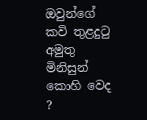ඔවුන්ගේ කවි තුළදුටු අමුතු මිනිසුන් කොහි වෙද ?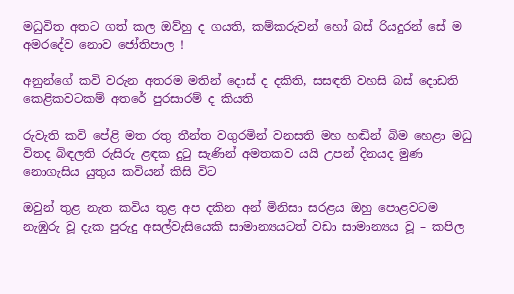මධුවිත අතට ගත් කල ඔව්හු ද ගයති, කම්කරුවන් හෝ බස් රියදුරන් සේ ම අමරදේව නොව ජෝතිපාල !

අනුන්ගේ කවි වරුන අතරම මතින් දොස් ද දකිති, සසඳති වහසි බස් දොඩති කෙළිකවටකම් අතරේ පුරසාරම් ද කියති

රුවැති කවි පේළි මත රතු තීන්ත වගුරමින් වනසති මහ හඬින් බිම හෙළා මධු විතද බිඳලති රුසිරු ළඳක දුටු සැණින් අමතකව යයි උපන් දිනයද මුණ නොගැසිය යුතුය කවියන් කිසි විට

ඔවුන් තුළ නැත කවිය තුළ අප දකින අන් මිනිසා සරළය ඔහු පොළවටම නැඹුරු වූ දැක පුරුදු අසල්වැසියෙකි සාමාන්‍යයටත් වඩා සාමාන්‍යය වූ – කපිල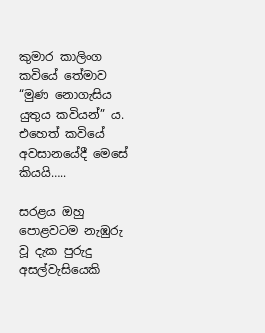කුමාර කාලිංග කවියේ තේමාව “මුණ නොගැසිය යුතුය කවියන්” ය. එහෙත් කවියේ අවසානයේදී මෙසේ කියයි…..

සරළය ඔහු පොළවටම නැඹුරු වූ දැක පුරුදු අසල්වැසියෙකි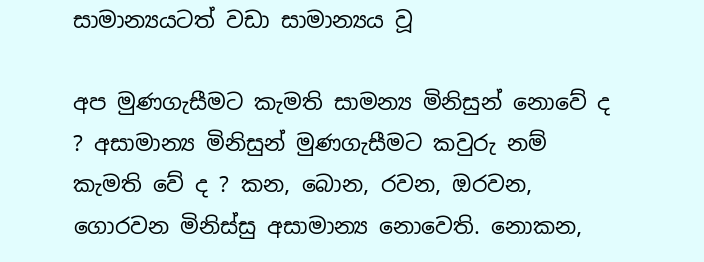සාමාන්‍යයටත් වඩා සාමාන්‍යය වූ

අප මුණගැසීමට කැමති සාමන්‍ය මිනිසුන් නොවේ ද ? අසාමාන්‍ය මිනිසුන් මුණගැසීමට කවුරු නම් කැමති වේ ද ? කන, බොන, රවන, ඔරවන, ගොරවන මිනිස්සු අසාමාන්‍ය නොවෙති. නොකන,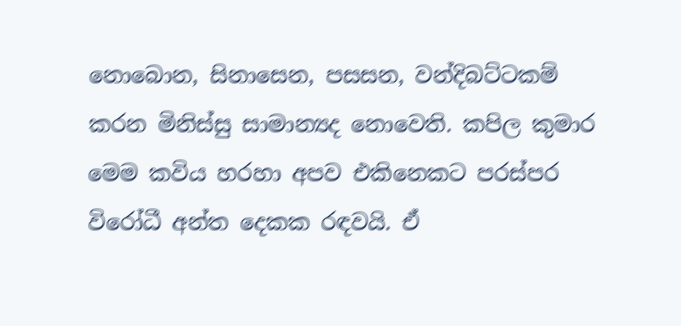නොබොන, සිනාසෙන, පසසන, වන්දිබට්ටකම් කරන මිනිස්සු සාමාන්‍යද නොවෙති. කපිල කුමාර මෙම කවිය හරහා අපව එකිනෙකට පරස්පර විරෝධී අන්ත දෙකක රඳවයි. ඒ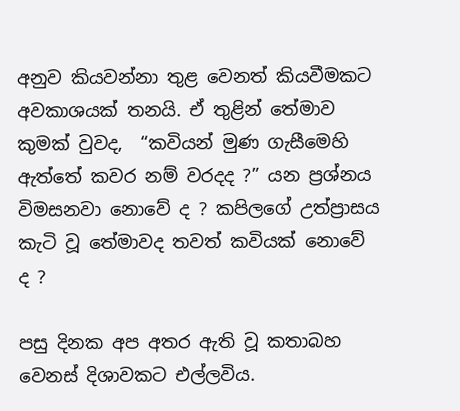අනුව කියවන්නා තුළ වෙනත් කියවීමකට අවකාශයක් තනයි. ඒ තුළින් තේමාව කුමක් වුවද,  “කවියන් මුණ ගැසීමෙහි ඇත්තේ කවර නම් වරදද ?” යන ප්‍රශ්නය විමසනවා නොවේ ද ? කපිලගේ උත්ප්‍රාසය කැටි වූ තේමාවද තවත් කවියක් නොවේ ද ?

පසු දිනක අප අතර ඇති වූ කතාබහ වෙනස් දිශාවකට එල්ලවිය.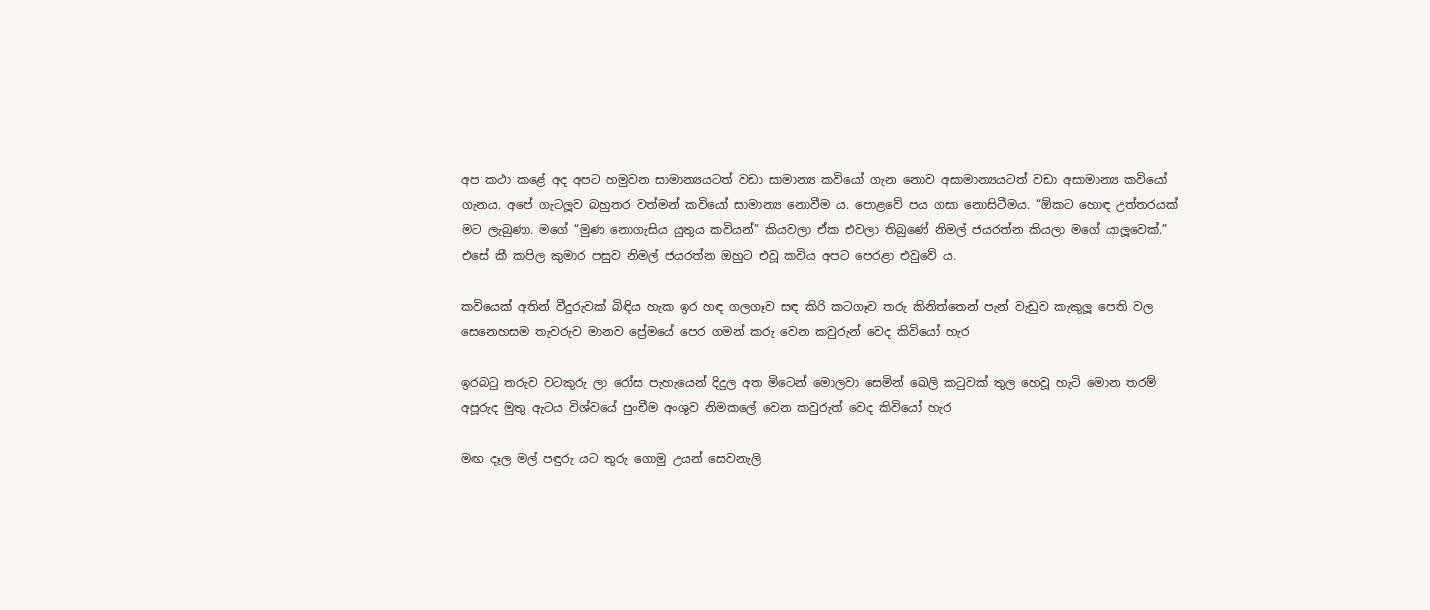අප කථා කළේ අද අපට හමුවන සාමාන්‍යයටත් වඩා සාමාන්‍ය කවියෝ ගැන නොව අසාමාන්‍යයටත් වඩා අසාමාන්‍ය කවියෝ ගැනය. අපේ ගැටලූව බහුතර වත්මන් කවියෝ සාමාන්‍ය නොවීම ය. පොළවේ පය ගසා නොසිටීමය. “ඕකට හොඳ උත්තරයක් මට ලැබුණා. මගේ “මුණ නොගැසිය යුතුය කවියන්” කියවලා ඒක එවලා තිබුණේ නිමල් ජයරත්න කියලා මගේ යාලූවෙක්.”  එසේ කී කපිල කුමාර පසුව නිමල් ජයරත්න ඔහුට එවූ කවිය අපට පෙරළා එවුවේ ය.

කවියෙක් අතින් වීදුරුවක් බිඳිය හැක ඉර හඳ ගලගෑව සඳ කිරි කටගෑව තරු කිනිත්තෙන් පැන් වැඩුව කැකුලූ පෙති වල සෙනෙහසම තැවරුව මානව ප්‍රේමයේ පෙර ගමන් කරු වෙන කවුරුන් වෙද කිවියෝ හැර

ඉරබටු තරුව වටකුරු ලා රෝස පැහැයෙන් දිදුල අත මිටෙන් මොලවා සෙමින් ඛෙලි කටුවක් තුල හෙවූ හැටි මොන තරම් අපූරුද මුතු ඇටය විශ්වයේ පුංචීම අංශුව නිමකලේ වෙන කවුරුත් වෙද කිවියෝ හැර

මඟ දෑල මල් පඳුරු යට තුරු ගොමු උයන් සෙවනැලි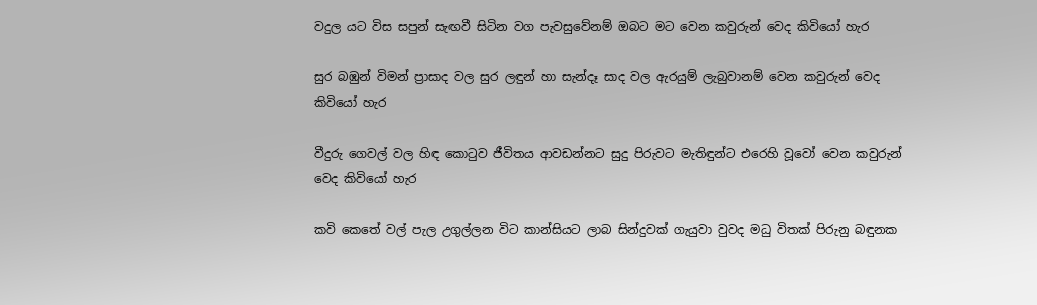වදුල යට විස සපුන් සැඟවී සිටින වග පැවසුවේනම් ඔබට මට වෙන කවුරුන් වෙද කිවියෝ හැර

සුර බඹුන් විමන් ප්‍රාසාද වල සුර ලඳුන් හා සැන්දෑ සාද වල ඇරයුම් ලැබුවානම් වෙන කවුරුන් වෙද කිවියෝ හැර

වීදුරු ගෙවල් වල හිඳ කොටුව ජීවිතය ආවඩන්නට සුදු පිරුවට මැතිඳුන්ට එරෙහි වූවෝ වෙන කවුරුන් වෙද කිවියෝ හැර

කවි කෙතේ වල් පැල උගුල්ලන විට කාන්සියට ලාබ සින්දුවක් ගැයුවා වුවද මධු විතක් පිරුනු බඳුනක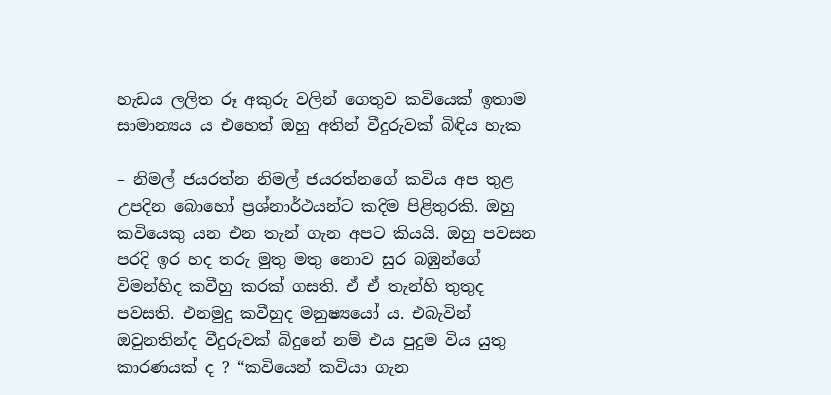හැඩය ලලිත රූ අකුරු වලින් ගෙතුව කවියෙක් ඉතාම සාමාන්‍යය ය එහෙත් ඔහු අතින් වීදුරුවක් බිඳිය හැක

– නිමල් ජයරත්න නිමල් ජයරත්නගේ කවිය අප තුළ උපදින බොහෝ ප්‍රශ්නාර්ථයන්ට කදිම පිළිතුරකි. ඔහු කවියෙකු යන එන තැන් ගැන අපට කියයි. ඔහු පවසන පරදි ඉර හද තරු මුතු මතු නොව සුර බඹුන්ගේ විමන්හිද කවීහු කරක් ගසති. ඒ ඒ තැන්හි තුතුද පවසති. එනමුදු කවීහුද මනුෂ්‍යයෝ ය. එබැවින් ඔවුනතින්ද වීදුරුවක් බිදුනේ නම් එය පුදුම විය යුතු කාරණයක් ද ? “කවියෙන් කවියා ගැන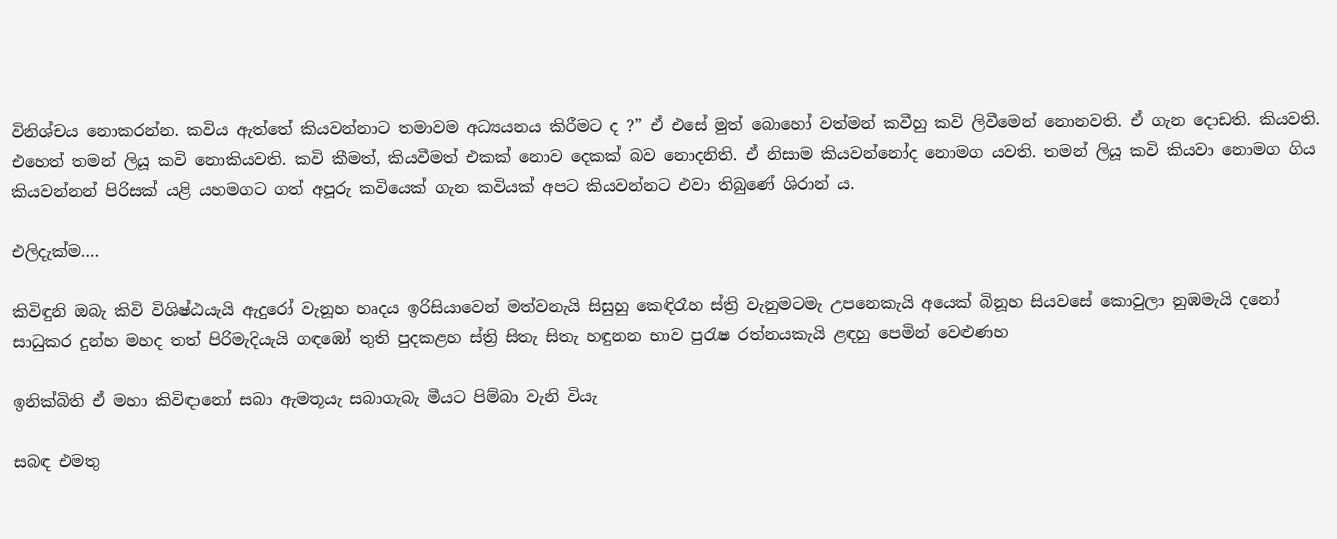විනිශ්චය නොකරන්න. කවිය ඇත්තේ කියවන්නාට තමාවම අධ්‍යයනය කිරීමට ද ?” ඒ එසේ මුත් බොහෝ වත්මන් කවීහු කවි ලිවීමෙන් නොනවති. ඒ ගැන දොඩති. කියවති. එහෙත් තමන් ලියූ කවි නොකියවති. කවි කීමත්, කියවීමත් එකක් නොව දෙකක් බව නොදනිති. ඒ නිසාම කියවන්නෝද නොමග යවති. තමන් ලියූ කවි කියවා නොමග ගිය කියවන්නන් පිරිසක් යළි යහමගට ගත් අපූරු කවියෙක් ගැන කවියක් අපට කියවන්නට එවා තිබුණේ ශිරාන් ය.

එලිදැක්ම….

කිවිඳුනි ඔබැ කිවි විශිෂ්ඨයැයි ඇදුරෝ වැනූහ හෘදය ඉරිසියාවෙන් මත්වනැයි සිසුහු කෙඳිරෑහ ස්ත්‍රි වැනුමටමැ උපනෙකැයි අයෙක් බිනූහ සියවසේ කොවුලා නුඹමැයි දනෝ සාධුකර දුන්හ මහද තත් පිරිමැදියැයි ගඳඹෝ තුති පුදකළහ ස්ත්‍රි සිතැ සිතැ හඳුනන භාව පුරැෂ රත්නයකැයි ළඳහු පෙමින් වෙළුණහ

ඉනික්බිති ඒ මහා කිවිඳානෝ සබා ඇමතූයැ සබාගැබැ මීයට පිම්බා වැනි වියැ

සබඳ එමතු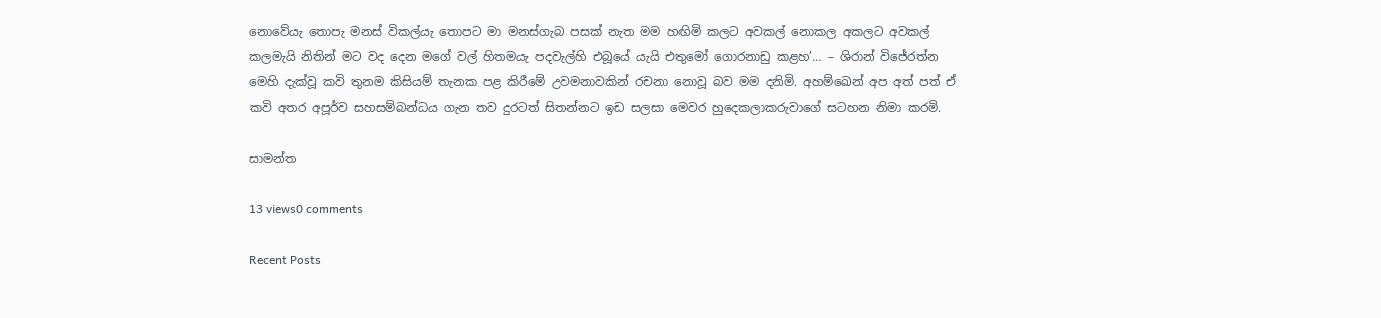නොවේයැ තොපැ මනස් විකල්යැ තොපට මා මනස්ගැබ පසක් නැත මම හඟිමි කලට අවකල් නොකල අකලට අවකල් කලමැයි නිතින් මට වද දෙන මගේ වල් හිතමයැ පදවැල්හි එබූයේ යැයි එතුමෝ ගොරනාඩු කළහ’… – ශිරාන් විජේරත්න මෙහි දැක්වූ කවි තුනම කිසියම් තැනක පළ කිරීමේ උවමනාවකින් රචනා නොවූ බව මම දනිමි. අහම්ඛෙන් අප අත් පත් ඒ කවි අතර අපූර්ව සහසම්බන්ධය ගැන තව දුරටත් සිතන්නට ඉඩ සලසා මෙවර හුදෙකලාකරුවාගේ සටහන නිමා කරමි.

සාමන්ත

13 views0 comments

Recent Posts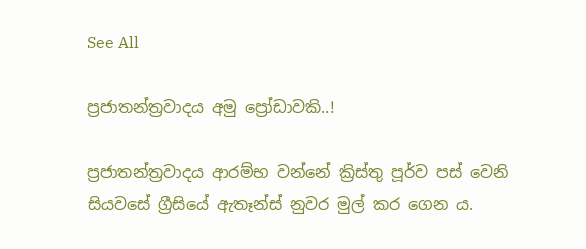See All

ප්‍රජාතන්ත්‍රවාදය අමු ප්‍රෝඩාවකි..!

ප්‍රජාතන්ත්‍රවාදය ආරම්භ වන්නේ ක්‍රිස්තු පූර්ව පස් වෙනි සියවසේ ග්‍රීසියේ ඇතෑන්ස් නුවර මුල් කර ගෙන ය.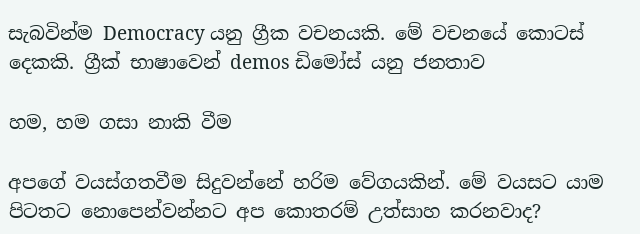සැබවින්ම Democracy යනු ග්‍රීක වචනයකි. මේ වචනයේ කොටස් දෙකකි. ග්‍රීක් භාෂාවෙන් demos ඩිමෝස් යනු ජනතාව

හම, හම ගසා නාකි වීම

අපගේ වයස්ගතවීම සිදුවන්නේ හරිම වේගයකින්. මේ වයසට යාම පිටතට නොපෙන්වන්නට අප කොතරම් උත්සාහ කරනවාද?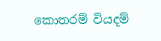කොතරම් වියදම්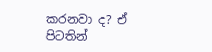කරනවා ද? ඒ පිටතින්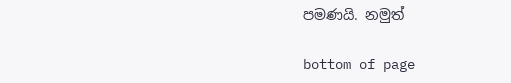පමණයි. නමුත්

bottom of page